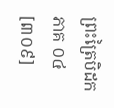ព្រះត្រៃបិដក ភាគ ០៤
[៣០៩]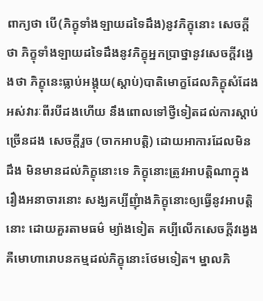ពាក្យថា បើ(ភិក្ខុទាំងឡាយដទៃដឹង)នូវភិក្ខុនោះ សេចក្តីថា ភិក្ខុទាំងឡាយដទៃដឹងនូវភិក្ខុអ្នកប្រាថ្នានូវសេចក្តីវង្វេងថា ភិក្ខុនេះធ្លាប់អង្គុយ(ស្តាប់)បាតិមោក្ខដែលភិក្ខុសំដែងអស់វារៈពីរបីដងហើយ នឹងពោលទៅថ្វីទៀតដល់ការស្តាប់ច្រើនដង សេចក្តីរួច (ចាកអាបត្តិ) ដោយអាការដែលមិនដឹង មិនមានដល់ភិក្ខុនោះទេ ភិក្ខុនោះត្រូវអាបត្តិណាក្នុងរឿងអនាចារនោះ សង្ឃគប្បីញុំាងភិក្ខុនោះឲ្យធ្វើនូវអាបត្តិនោះ ដោយគួរតាមធម៌ ម្យ៉ាងទៀត គប្បីលើកសេចក្តីវង្វេង គឺមោហារោបនកម្មដល់ភិក្ខុនោះថែមទៀត។ ម្នាលភិ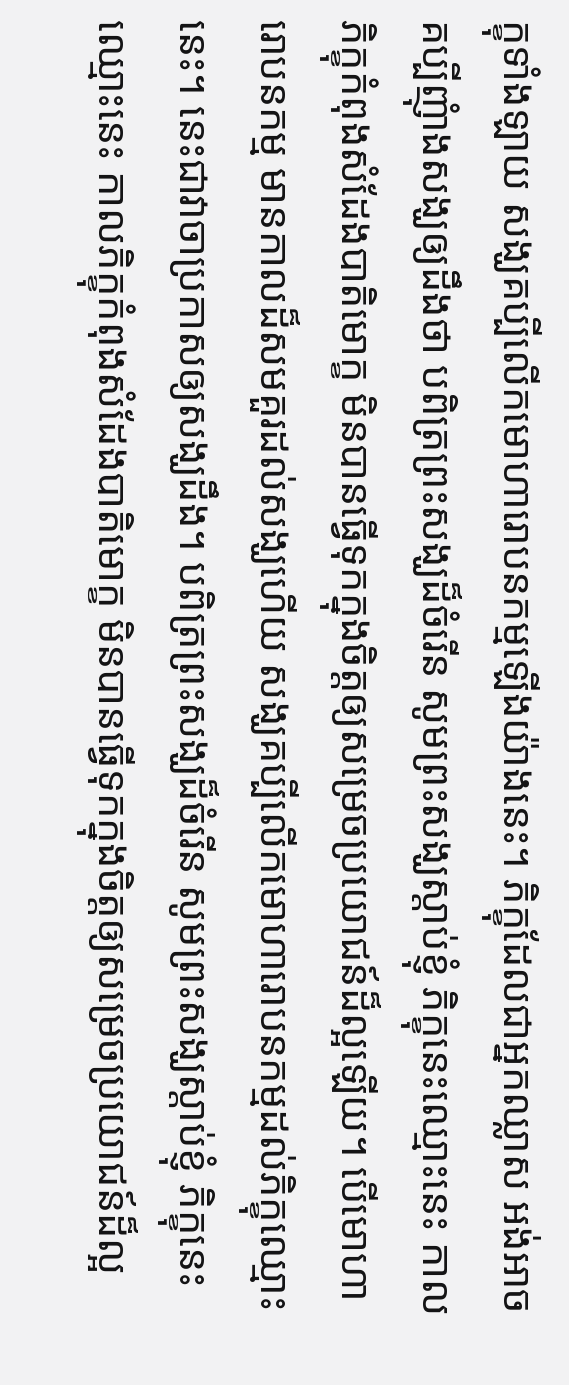ក្ខុទាំងឡាយ សង្ឃគប្បីលើកមោហារោបនកម្មឡើងយ៉ាងនេះ។ ភិក្ខុដែលជាអ្នកឈ្លាស អង់អាច គប្បីញុំាងសង្ឃឲ្យដឹងថា បពិត្រព្រះសង្ឃដ៏ចំរើន សូមព្រះសង្ឃស្តាប់ខ្ញុំ ភិក្ខុនេះឈ្មោះនេះ កាលភិក្ខុកំពុងសំដែងបាតិមោក្ខ មិនបានធ្វើទុកក្នុងចិត្តឲ្យសម្រេចប្រយោជន៍ដ៏ល្អឡើយ។ បើមោហារោបនកម្ម មានកាលដ៏សមគួរដល់សង្ឃហើយ សង្ឃគប្បីលើកមោហារោបនកម្មដល់ភិក្ខុឈ្មោះនេះ។ នេះជាវាចាប្រកាសឲ្យសង្ឃដឹង។ បពិត្រព្រះសង្ឃដ៏ចំរើន សូមព្រះសង្ឃស្តាប់ខ្ញុំ ភិក្ខុនេះឈ្មោះនេះ កាលភិក្ខុកំពុងសំដែងបាតិមោក្ខ មិនបានធ្វើទុកក្នុងចិត្តឲ្យសម្រេចប្រយោជន៍ដ៏ល្អ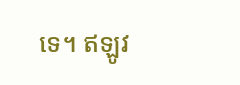ទេ។ ឥឡូវ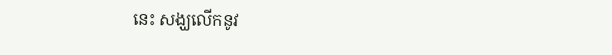នេះ សង្ឃលើកនូវ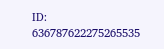ID: 636787622275265535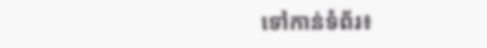ទៅកាន់ទំព័រ៖